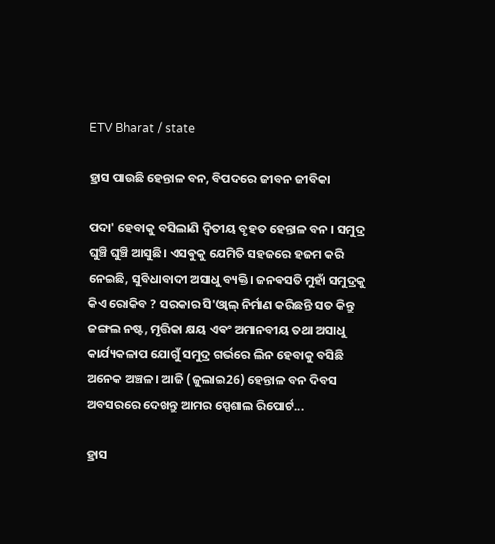ETV Bharat / state

ହ୍ରାସ ପାଉଛି ହେନ୍ତାଳ ବନ, ବିପଦରେ ଜୀବନ ଜୀବିକା

ପଦା' ହେବାକୁ ବସିଲାଣି ଦ୍ବିତୀୟ ବୃହତ ହେନ୍ତାଳ ବନ । ସମୁଦ୍ର ଘୁଞ୍ଚି ଘୁଞ୍ଚି ଆସୁଛି। ଏସଵୁକୁ ଯେମିତି ସହଜରେ ହଜମ କରି ନେଇଛି, ସୁବିଧାବାଦୀ ଅସାଧୁ ବ୍ୟକ୍ତି। ଜନଵସତି ମୁହାଁ ସମୁଦ୍ରକୁ କିଏ ରୋକିବ ? ସରକାର ସି'ଓ୍ବାଲ୍ ନିର୍ମାଣ କରିଛନ୍ତି ସତ କିନ୍ତୁ ଜଙ୍ଗଲ ନଷ୍ଟ, ମୃତ୍ତିକା କ୍ଷୟ ଏଵଂ ଅମାନବୀୟ ତଥା ଅସାଧୁ କାର୍ଯ୍ୟକଳାପ ଯୋଗୁଁ ସମୁଦ୍ର ଗର୍ଭରେ ଲିନ ହେବାକୁ ବସିଛି ଅନେକ ଅଞ୍ଚଳ। ଆଜି (ଜୁଲାଇ26) ହେନ୍ତାଳ ବନ ଦିବସ ଅବସରରେ ଦେଖନ୍ତୁ ଆମର ସ୍ପେଶାଲ ରିପୋର୍ଟ...

ହ୍ରାସ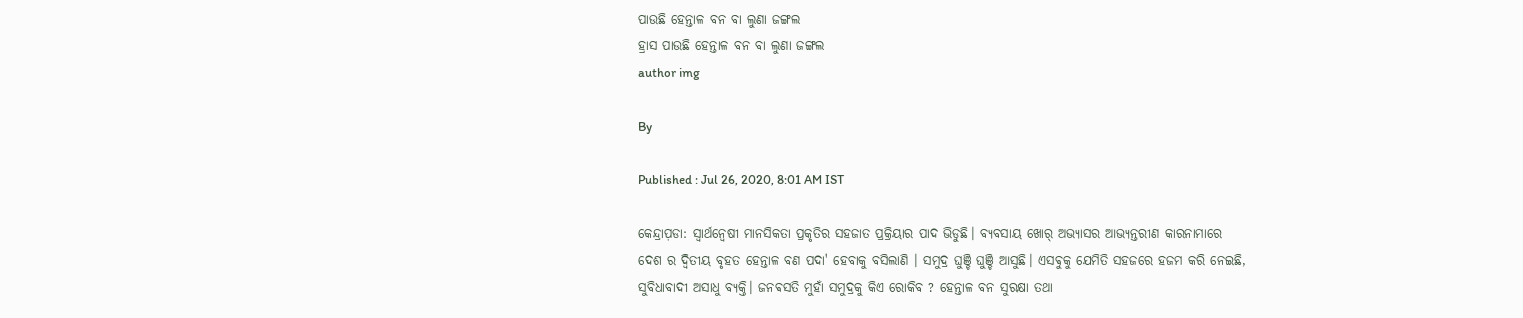ପାଉଛି ହେନ୍ତାଳ ବନ ବା ଲୁଣା ଜଙ୍ଗଲ
ହ୍ରାସ ପାଉଛି ହେନ୍ତାଳ ବନ ବା ଲୁଣା ଜଙ୍ଗଲ
author img

By

Published : Jul 26, 2020, 8:01 AM IST

କେନ୍ଦ୍ରାପ଼ଡା: ସ୍ବାର୍ଥନ୍ଵେଷୀ ମାନସିକତା ପ୍ରକୃତିର ସହଜାତ ପ୍ରକ୍ରିୟାର ପାଦ ଭିଡୁଛି। ବ୍ୟବସାୟ ଖୋର୍ ଅଭ୍ୟାସର ଆଭ୍ୟନ୍ତରୀଣ କାରନାମାରେ ଦେଶ ର ଦ୍ଵିତୀୟ ବୃହତ ହେନ୍ତାଳ ବଣ ପଦା' ହେବାକୁ ବସିଲାଣି । ସମୁଦ୍ର ଘୁଞ୍ଚି ଘୁଞ୍ଚି ଆସୁଛି। ଏସଵୁକୁ ଯେମିତି ସହଜରେ ହଜମ କରି ନେଇଛି, ସୁବିଧାବାଦୀ ଅସାଧୁ ବ୍ୟକ୍ତି। ଜନଵସତି ମୁହାଁ ସମୁଦ୍ରକୁ କିଏ ରୋକିବ ? ହେନ୍ତାଳ ବନ ସୁରକ୍ଷା ତଥା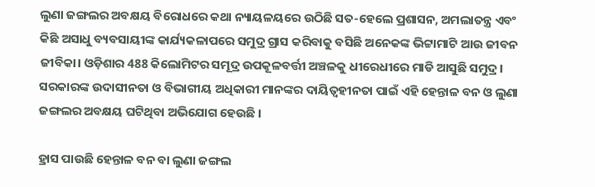ଲୁଣା ଜଙ୍ଗଲର ଅବକ୍ଷୟ ବିରୋଧରେ କଥା ନ୍ୟାୟଳୟରେ ଉଠିଛି ସତ-ହେଲେ ପ୍ରଶାସନ, ଅମଲାତନ୍ତ୍ର ଏବଂ କିଛି ଅସାଧୁ ବ୍ୟବସାୟୀଙ୍କ କାର୍ଯ୍ୟକଳାପରେ ସମୁଦ୍ର ଗ୍ରାସ କରିବାକୁ ବସିଛି ଅନେକଙ୍କ ଭିଟ୍ଟାମାଟି ଆଉ ଜୀବନ ଜୀବିକା। ଓଡ଼ିଶାର 488 କିଲୋମିଟର ସମୂଦ୍ର ଉପକୂଳବର୍ତ୍ତୀ ଅଞ୍ଚଳକୁ ଧୀରେଧୀରେ ମାଡି ଆସୁଛି ସମୁଦ୍ର। ସରକାରଙ୍କ ଉଦାସୀନତା ଓ ବିଭାଗୀୟ ଅଧିକାରୀ ମାନଙ୍କର ଦାୟିତ୍ବହୀନତା ପାଇଁ ଏହି ହେନ୍ତାଳ ବନ ଓ ଲୁଣା ଜଙ୍ଗଲର ଅବକ୍ଷୟ ଘଟିଥିବା ଅଭିଯୋଗ ହେଉଛି ।

ହ୍ରାସ ପାଉଛି ହେନ୍ତାଳ ବନ ବା ଲୁଣା ଜଙ୍ଗଲ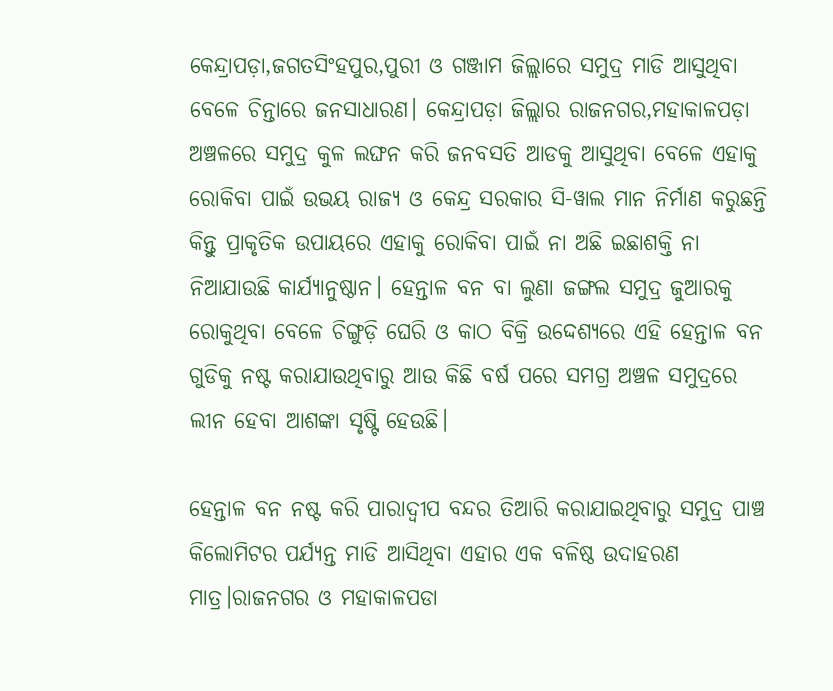କେନ୍ଦ୍ରାପଡ଼ା,ଜଗତସିଂହପୁର,ପୁରୀ ଓ ଗଞ୍ଜାମ ଜିଲ୍ଲାରେ ସମୁଦ୍ର ମାଡି ଆସୁଥିବା ବେଳେ ଚିନ୍ତାରେ ଜନସାଧାରଣ। କେନ୍ଦ୍ରାପଡ଼ା ଜିଲ୍ଲାର ରାଜନଗର,ମହାକାଳପଡ଼ା ଅଞ୍ଚଳରେ ସମୁଦ୍ର କୁଳ ଲଙ୍ଘନ କରି ଜନବସତି ଆଡକୁ ଆସୁଥିବା ବେଳେ ଏହାକୁ ରୋକିବା ପାଇଁ ଉଭୟ ରାଜ୍ୟ ଓ କେନ୍ଦ୍ର ସରକାର ସି-ୱାଲ ମାନ ନିର୍ମାଣ କରୁଛନ୍ତି କିନ୍ତୁ ପ୍ରାକୃତିକ ଉପାୟରେ ଏହାକୁ ରୋକିବା ପାଇଁ ନା ଅଛି ଇଛାଶକ୍ତି ନା ନିଆଯାଉଛି କାର୍ଯ୍ୟାନୁଷ୍ଠାନ। ହେନ୍ତାଳ ବନ ବା ଲୁଣା ଜଙ୍ଗଲ ସମୁଦ୍ର ଜୁଆରକୁ ରୋକୁଥିବା ବେଳେ ଚିଙ୍ଗୁଡ଼ି ଘେରି ଓ କାଠ ବିକ୍ରି ଉଦ୍ଦେଶ୍ୟରେ ଏହି ହେନ୍ତାଳ ବନ ଗୁଡିକୁ ନଷ୍ଟ କରାଯାଉଥିବାରୁ ଆଉ କିଛି ବର୍ଷ ପରେ ସମଗ୍ର ଅଞ୍ଚଳ ସମୁଦ୍ରରେ ଲୀନ ହେବା ଆଶଙ୍କା ସୃଷ୍ଟି ହେଉଛି।

ହେନ୍ତାଳ ବନ ନଷ୍ଟ କରି ପାରାଦ୍ୱୀପ ବନ୍ଦର ତିଆରି କରାଯାଇଥିବାରୁ ସମୁଦ୍ର ପାଞ୍ଚ କିଲୋମିଟର ପର୍ଯ୍ୟନ୍ତ ମାଡି ଆସିଥିବା ଏହାର ଏକ ବଳିଷ୍ଠ ଉଦାହରଣ ମାତ୍ର।ରାଜନଗର ଓ ମହାକାଳପଡା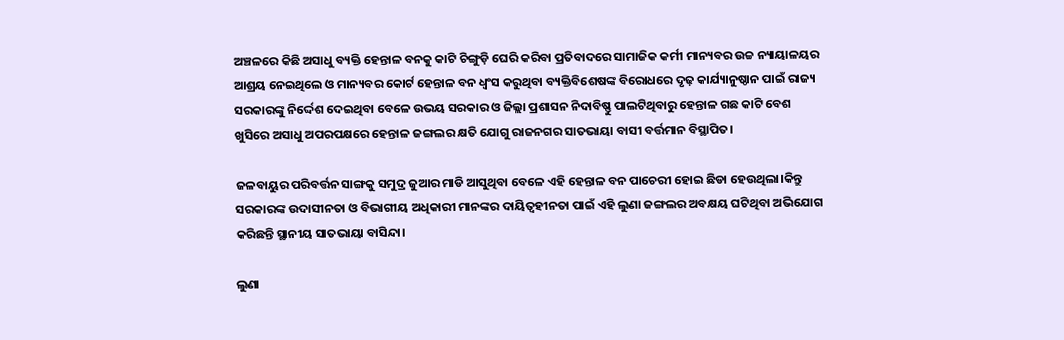ଅଞ୍ଚଳରେ କିଛି ଅସାଧୁ ବ୍ୟକ୍ତି ହେନ୍ତାଳ ବନକୁ କାଟି ଚିଙ୍ଗୁଡ଼ି ଘେରି କରିବା ପ୍ରତିବାଦରେ ସାମାଜିକ କର୍ମୀ ମାନ୍ୟବର ଉଚ୍ଚ ନ୍ୟାୟାଳୟର ଆଶ୍ରୟ ନେଇଥିଲେ ଓ ମାନ୍ୟବର କୋର୍ଟ ହେନ୍ତାଳ ବନ ଧ୍ବଂସ କରୁଥିବା ବ୍ୟକ୍ତିବିଶେଷଙ୍କ ବିରୋଧରେ ଦୃଢ଼ କାର୍ଯ୍ୟାନୁଷ୍ଠାନ ପାଇଁ ରାଜ୍ୟ ସରକାରଙ୍କୁ ନିର୍ଦ୍ଦେଶ ଦେଇଥିବା ବେଳେ ଉଭୟ ସରକାର ଓ ଜିଲ୍ଲା ପ୍ରଶାସନ ନିଦାବିଷ୍ଣୁ ପାଲଟିଥିବାରୁ ହେନ୍ତାଳ ଗଛ କାଟି ବେଶ ଖୁସିରେ ଅସାଧୁ ଅପରପକ୍ଷରେ ହେନ୍ତାଳ ଜଙ୍ଗଲର କ୍ଷତି ଯୋଗୁ ରାଜନଗର ସାତଭାୟା ବାସୀ ବର୍ତ୍ତମାନ ବିସ୍ଥାପିତ।

ଜଳବାୟୁର ପରିବର୍ତ୍ତନ ସାଙ୍ଗକୁ ସମୁଦ୍ର ଜୁଆର ମାଡି ଆସୁଥିବା ବେଳେ ଏହି ହେନ୍ତାଳ ବନ ପାଚେରୀ ହୋଇ ଛିଡା ହେଉଥିଲା।କିନ୍ତୁ ସରକାରଙ୍କ ଉଦାସୀନତା ଓ ବିଭାଗୀୟ ଅଧିକାରୀ ମାନଙ୍କର ଦାୟିତ୍ବହୀନତା ପାଇଁ ଏହି ଲୁଣା ଜଙ୍ଗଲର ଅବକ୍ଷୟ ଘଟିଥିବା ଅଭିଯୋଗ କରିଛନ୍ତି ସ୍ଥାନୀୟ ସାତଭାୟା ବାସିନ୍ଦା।

ଲୁଣା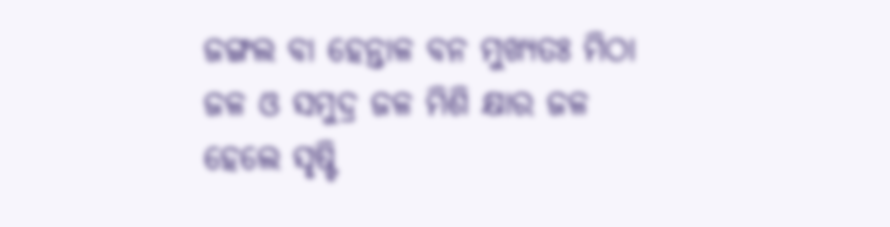ଜଙ୍ଗଲ ବା ହେନ୍ତାଳ ବନ ମୁଖ୍ୟତଃ ମିଠା ଜଳ ଓ ସମୁଦ୍ର ଜଳ ମିଶି କ୍ଷାର ଜଳ ହେଲେ ସୃଷ୍ଟି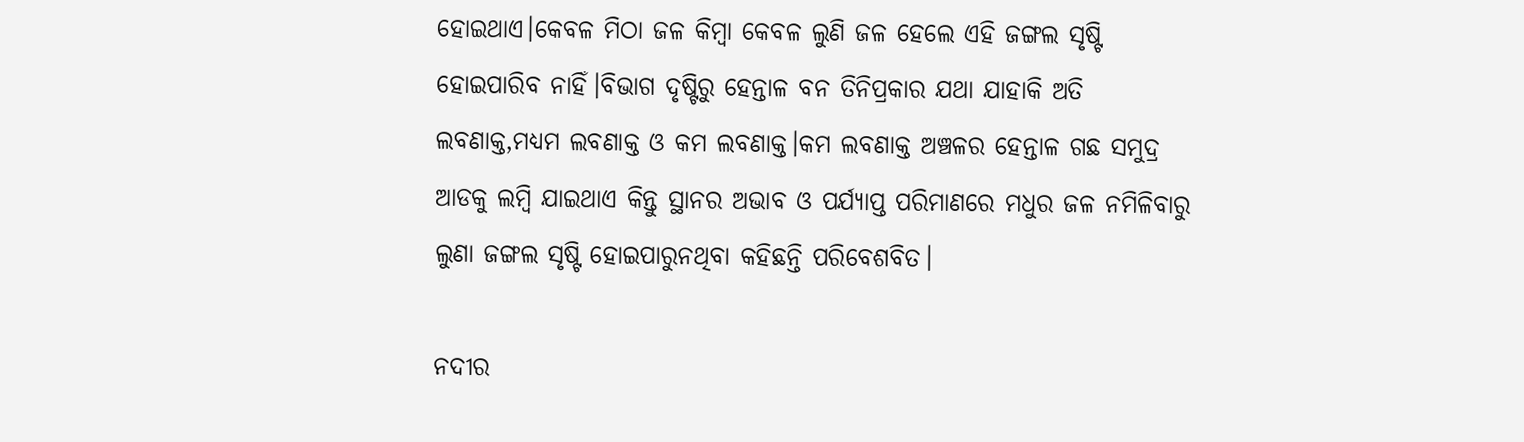ହୋଇଥାଏ।କେବଳ ମିଠା ଜଳ କିମ୍ବା କେବଳ ଲୁଣି ଜଳ ହେଲେ ଏହି ଜଙ୍ଗଲ ସୃଷ୍ଟି ହୋଇପାରିବ ନାହିଁ।ବିଭାଗ ଦୃଷ୍ଟିରୁ ହେନ୍ତାଳ ବନ ତିନିପ୍ରକାର ଯଥା ଯାହାକି ଅତି ଲବଣାକ୍ତ,ମଧ୍ୟମ ଲବଣାକ୍ତ ଓ କମ ଲବଣାକ୍ତ।କମ ଲବଣାକ୍ତ ଅଞ୍ଚଳର ହେନ୍ତାଳ ଗଛ ସମୁଦ୍ର ଆଡକୁ ଲମ୍ବି ଯାଇଥାଏ କିନ୍ତୁ ସ୍ଥାନର ଅଭାବ ଓ ପର୍ଯ୍ୟାପ୍ତ ପରିମାଣରେ ମଧୁର ଜଳ ନମିଳିବାରୁ ଲୁଣା ଜଙ୍ଗଲ ସୃଷ୍ଟି ହୋଇପାରୁନଥିବା କହିଛନ୍ତି ପରିବେଶବିତ।

ନଦୀର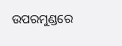ଉପରମୁଣ୍ଡରେ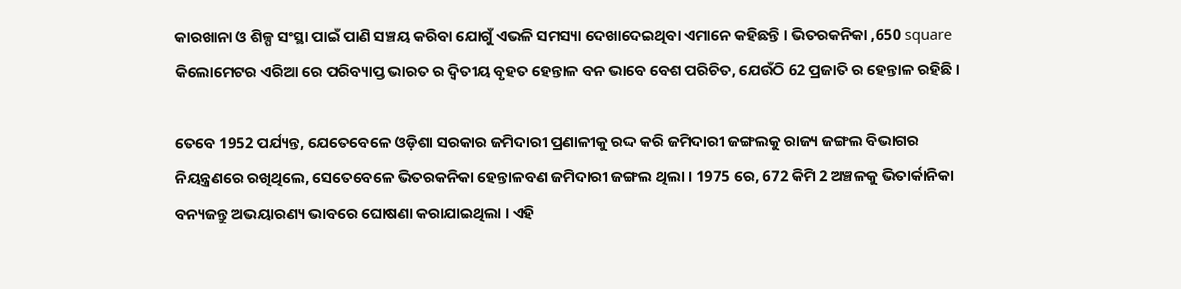କାରଖାନା ଓ ଶିଳ୍ପ ସଂସ୍ଥା ପାଇଁ ପାଣି ସଞ୍ଚୟ କରିବା ଯୋଗୁଁ ଏଭଳି ସମସ୍ୟା ଦେଖାଦେଇଥିବା ଏମାନେ କହିଛନ୍ତି । ଭିତରକନିକା ,650 square କିଲୋମେଟର ଏରିଆ ରେ ପରିବ୍ୟାପ୍ତ ଭାରତ ର ଦ୍ଵିତୀୟ ବୃହତ ହେନ୍ତାଳ ବନ ଭାବେ ବେଶ ପରିଚିତ, ଯେଉଁଠି 62 ପ୍ରଜାତି ର ହେନ୍ତାଳ ରହିଛି ।

ତେବେ 1952 ପର୍ଯ୍ୟନ୍ତ, ଯେତେବେଳେ ଓଡ଼ିଶା ସରକାର ଜମିଦାରୀ ପ୍ରଣାଳୀକୁ ରଦ୍ଦ କରି ଜମିଦାରୀ ଜଙ୍ଗଲକୁ ରାଜ୍ୟ ଜଙ୍ଗଲ ବିଭାଗର ନିୟନ୍ତ୍ରଣରେ ରଖିଥିଲେ, ସେତେବେଳେ ଭିତରକନିକା ହେନ୍ତାଳବଣ ଜମିଦାରୀ ଜଙ୍ଗଲ ଥିଲା । 1975 ରେ, 672 କିମି 2 ଅଞ୍ଚଳକୁ ଭିତାର୍କାନିକା ବନ୍ୟଜନ୍ତୁ ଅଭୟାରଣ୍ୟ ଭାବରେ ଘୋଷଣା କରାଯାଇଥିଲା । ଏହି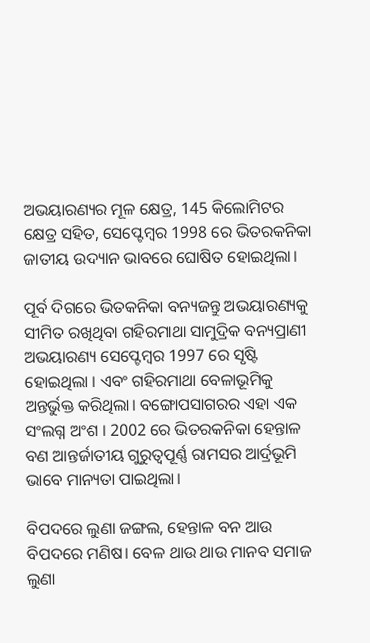ଅଭୟାରଣ୍ୟର ମୂଳ କ୍ଷେତ୍ର, 145 କିଲୋମିଟର କ୍ଷେତ୍ର ସହିତ, ସେପ୍ଟେମ୍ବର 1998 ରେ ଭିତରକନିକା ଜାତୀୟ ଉଦ୍ୟାନ ଭାବରେ ଘୋଷିତ ହୋଇଥିଲା।

ପୂର୍ବ ଦିଗରେ ଭିତକନିକା ବନ୍ୟଜନ୍ତୁ ଅଭୟାରଣ୍ୟକୁ ସୀମିତ ରଖିଥିବା ଗହିରମାଥା ସାମୁଦ୍ରିକ ବନ୍ୟପ୍ରାଣୀ ଅଭୟାରଣ୍ୟ ସେପ୍ଟେମ୍ବର 1997 ରେ ସୃଷ୍ଟି ହୋଇଥିଲା । ଏବଂ ଗହିରମାଥା ବେଳାଭୂମିକୁ ଅନ୍ତର୍ଭୁକ୍ତ କରିଥିଲା। ବଙ୍ଗୋପସାଗରର ଏହା ଏକ ସଂଲଗ୍ନ ଅଂଶ । 2002 ରେ ଭିତରକନିକା ହେନ୍ତାଳ ବଣ ଆନ୍ତର୍ଜାତୀୟ ଗୁରୁତ୍ୱପୂର୍ଣ୍ଣ ରାମସର ଆର୍ଦ୍ରଭୂମି ଭାବେ ମାନ୍ୟତା ପାଇଥିଲା।

ବିପଦରେ ଲୁଣା ଜଙ୍ଗଲ, ହେନ୍ତାଳ ବନ ଆଉ ବିପଦରେ ମଣିଷ। ବେଳ ଥାଉ ଥାଉ ମାନବ ସମାଜ ଲୁଣା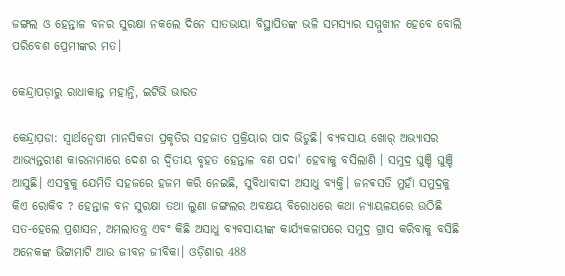ଜଙ୍ଗଲ ଓ ହେନ୍ତାଳ ବନର ସୁରକ୍ଷା ନକଲେ ଦିନେ ସାତଭାୟା ବିସ୍ଥାପିତଙ୍କ ଭଳି ସମସ୍ୟାର ସମ୍ମୁଖୀନ ହେବେ ବୋଲି ପରିବେଶ ପ୍ରେମୀଙ୍କର ମତ।

କେନ୍ଦ୍ରାପଡ଼ାରୁ ରାଧାକାନ୍ତ ମହାନ୍ତି, ଇଟିଭି ଭାରତ

କେନ୍ଦ୍ରାପ଼ଡା: ସ୍ବାର୍ଥନ୍ଵେଷୀ ମାନସିକତା ପ୍ରକୃତିର ସହଜାତ ପ୍ରକ୍ରିୟାର ପାଦ ଭିଡୁଛି। ବ୍ୟବସାୟ ଖୋର୍ ଅଭ୍ୟାସର ଆଭ୍ୟନ୍ତରୀଣ କାରନାମାରେ ଦେଶ ର ଦ୍ଵିତୀୟ ବୃହତ ହେନ୍ତାଳ ବଣ ପଦା' ହେବାକୁ ବସିଲାଣି । ସମୁଦ୍ର ଘୁଞ୍ଚି ଘୁଞ୍ଚି ଆସୁଛି। ଏସଵୁକୁ ଯେମିତି ସହଜରେ ହଜମ କରି ନେଇଛି, ସୁବିଧାବାଦୀ ଅସାଧୁ ବ୍ୟକ୍ତି। ଜନଵସତି ମୁହାଁ ସମୁଦ୍ରକୁ କିଏ ରୋକିବ ? ହେନ୍ତାଳ ବନ ସୁରକ୍ଷା ତଥା ଲୁଣା ଜଙ୍ଗଲର ଅବକ୍ଷୟ ବିରୋଧରେ କଥା ନ୍ୟାୟଳୟରେ ଉଠିଛି ସତ-ହେଲେ ପ୍ରଶାସନ, ଅମଲାତନ୍ତ୍ର ଏବଂ କିଛି ଅସାଧୁ ବ୍ୟବସାୟୀଙ୍କ କାର୍ଯ୍ୟକଳାପରେ ସମୁଦ୍ର ଗ୍ରାସ କରିବାକୁ ବସିଛି ଅନେକଙ୍କ ଭିଟ୍ଟାମାଟି ଆଉ ଜୀବନ ଜୀବିକା। ଓଡ଼ିଶାର 488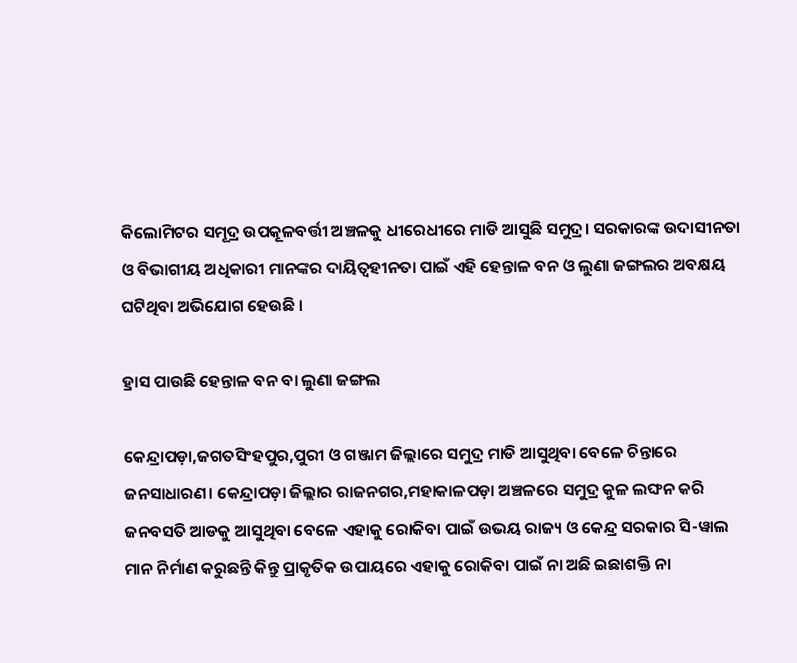କିଲୋମିଟର ସମୂଦ୍ର ଉପକୂଳବର୍ତ୍ତୀ ଅଞ୍ଚଳକୁ ଧୀରେଧୀରେ ମାଡି ଆସୁଛି ସମୁଦ୍ର। ସରକାରଙ୍କ ଉଦାସୀନତା ଓ ବିଭାଗୀୟ ଅଧିକାରୀ ମାନଙ୍କର ଦାୟିତ୍ବହୀନତା ପାଇଁ ଏହି ହେନ୍ତାଳ ବନ ଓ ଲୁଣା ଜଙ୍ଗଲର ଅବକ୍ଷୟ ଘଟିଥିବା ଅଭିଯୋଗ ହେଉଛି ।

ହ୍ରାସ ପାଉଛି ହେନ୍ତାଳ ବନ ବା ଲୁଣା ଜଙ୍ଗଲ

କେନ୍ଦ୍ରାପଡ଼ା,ଜଗତସିଂହପୁର,ପୁରୀ ଓ ଗଞ୍ଜାମ ଜିଲ୍ଲାରେ ସମୁଦ୍ର ମାଡି ଆସୁଥିବା ବେଳେ ଚିନ୍ତାରେ ଜନସାଧାରଣ। କେନ୍ଦ୍ରାପଡ଼ା ଜିଲ୍ଲାର ରାଜନଗର,ମହାକାଳପଡ଼ା ଅଞ୍ଚଳରେ ସମୁଦ୍ର କୁଳ ଲଙ୍ଘନ କରି ଜନବସତି ଆଡକୁ ଆସୁଥିବା ବେଳେ ଏହାକୁ ରୋକିବା ପାଇଁ ଉଭୟ ରାଜ୍ୟ ଓ କେନ୍ଦ୍ର ସରକାର ସି-ୱାଲ ମାନ ନିର୍ମାଣ କରୁଛନ୍ତି କିନ୍ତୁ ପ୍ରାକୃତିକ ଉପାୟରେ ଏହାକୁ ରୋକିବା ପାଇଁ ନା ଅଛି ଇଛାଶକ୍ତି ନା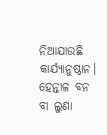ନିଆଯାଉଛି କାର୍ଯ୍ୟାନୁଷ୍ଠାନ। ହେନ୍ତାଳ ବନ ବା ଲୁଣା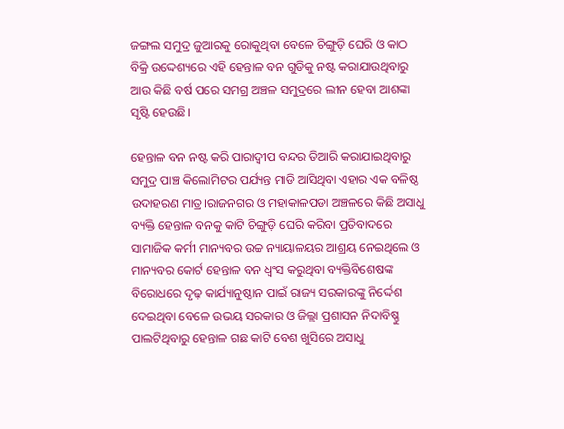ଜଙ୍ଗଲ ସମୁଦ୍ର ଜୁଆରକୁ ରୋକୁଥିବା ବେଳେ ଚିଙ୍ଗୁଡ଼ି ଘେରି ଓ କାଠ ବିକ୍ରି ଉଦ୍ଦେଶ୍ୟରେ ଏହି ହେନ୍ତାଳ ବନ ଗୁଡିକୁ ନଷ୍ଟ କରାଯାଉଥିବାରୁ ଆଉ କିଛି ବର୍ଷ ପରେ ସମଗ୍ର ଅଞ୍ଚଳ ସମୁଦ୍ରରେ ଲୀନ ହେବା ଆଶଙ୍କା ସୃଷ୍ଟି ହେଉଛି।

ହେନ୍ତାଳ ବନ ନଷ୍ଟ କରି ପାରାଦ୍ୱୀପ ବନ୍ଦର ତିଆରି କରାଯାଇଥିବାରୁ ସମୁଦ୍ର ପାଞ୍ଚ କିଲୋମିଟର ପର୍ଯ୍ୟନ୍ତ ମାଡି ଆସିଥିବା ଏହାର ଏକ ବଳିଷ୍ଠ ଉଦାହରଣ ମାତ୍ର।ରାଜନଗର ଓ ମହାକାଳପଡା ଅଞ୍ଚଳରେ କିଛି ଅସାଧୁ ବ୍ୟକ୍ତି ହେନ୍ତାଳ ବନକୁ କାଟି ଚିଙ୍ଗୁଡ଼ି ଘେରି କରିବା ପ୍ରତିବାଦରେ ସାମାଜିକ କର୍ମୀ ମାନ୍ୟବର ଉଚ୍ଚ ନ୍ୟାୟାଳୟର ଆଶ୍ରୟ ନେଇଥିଲେ ଓ ମାନ୍ୟବର କୋର୍ଟ ହେନ୍ତାଳ ବନ ଧ୍ବଂସ କରୁଥିବା ବ୍ୟକ୍ତିବିଶେଷଙ୍କ ବିରୋଧରେ ଦୃଢ଼ କାର୍ଯ୍ୟାନୁଷ୍ଠାନ ପାଇଁ ରାଜ୍ୟ ସରକାରଙ୍କୁ ନିର୍ଦ୍ଦେଶ ଦେଇଥିବା ବେଳେ ଉଭୟ ସରକାର ଓ ଜିଲ୍ଲା ପ୍ରଶାସନ ନିଦାବିଷ୍ଣୁ ପାଲଟିଥିବାରୁ ହେନ୍ତାଳ ଗଛ କାଟି ବେଶ ଖୁସିରେ ଅସାଧୁ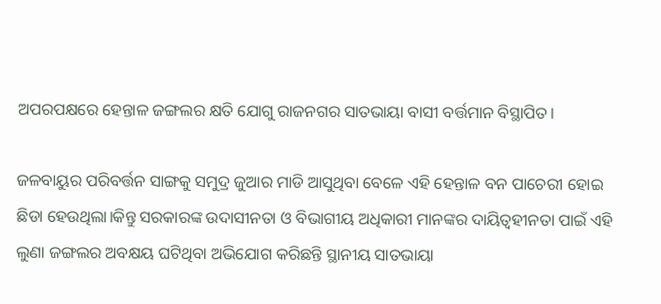ଅପରପକ୍ଷରେ ହେନ୍ତାଳ ଜଙ୍ଗଲର କ୍ଷତି ଯୋଗୁ ରାଜନଗର ସାତଭାୟା ବାସୀ ବର୍ତ୍ତମାନ ବିସ୍ଥାପିତ।

ଜଳବାୟୁର ପରିବର୍ତ୍ତନ ସାଙ୍ଗକୁ ସମୁଦ୍ର ଜୁଆର ମାଡି ଆସୁଥିବା ବେଳେ ଏହି ହେନ୍ତାଳ ବନ ପାଚେରୀ ହୋଇ ଛିଡା ହେଉଥିଲା।କିନ୍ତୁ ସରକାରଙ୍କ ଉଦାସୀନତା ଓ ବିଭାଗୀୟ ଅଧିକାରୀ ମାନଙ୍କର ଦାୟିତ୍ବହୀନତା ପାଇଁ ଏହି ଲୁଣା ଜଙ୍ଗଲର ଅବକ୍ଷୟ ଘଟିଥିବା ଅଭିଯୋଗ କରିଛନ୍ତି ସ୍ଥାନୀୟ ସାତଭାୟା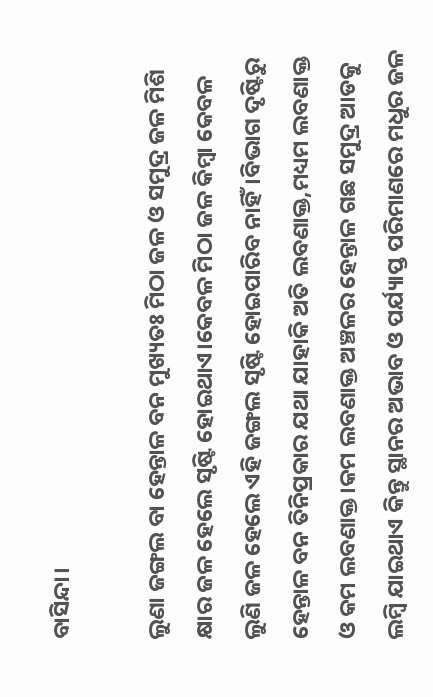ବାସିନ୍ଦା।

ଲୁଣା ଜଙ୍ଗଲ ବା ହେନ୍ତାଳ ବନ ମୁଖ୍ୟତଃ ମିଠା ଜଳ ଓ ସମୁଦ୍ର ଜଳ ମିଶି କ୍ଷାର ଜଳ ହେଲେ ସୃଷ୍ଟି ହୋଇଥାଏ।କେବଳ ମିଠା ଜଳ କିମ୍ବା କେବଳ ଲୁଣି ଜଳ ହେଲେ ଏହି ଜଙ୍ଗଲ ସୃଷ୍ଟି ହୋଇପାରିବ ନାହିଁ।ବିଭାଗ ଦୃଷ୍ଟିରୁ ହେନ୍ତାଳ ବନ ତିନିପ୍ରକାର ଯଥା ଯାହାକି ଅତି ଲବଣାକ୍ତ,ମଧ୍ୟମ ଲବଣାକ୍ତ ଓ କମ ଲବଣାକ୍ତ।କମ ଲବଣାକ୍ତ ଅଞ୍ଚଳର ହେନ୍ତାଳ ଗଛ ସମୁଦ୍ର ଆଡକୁ ଲମ୍ବି ଯାଇଥାଏ କିନ୍ତୁ ସ୍ଥାନର ଅଭାବ ଓ ପର୍ଯ୍ୟାପ୍ତ ପରିମାଣରେ ମଧୁର ଜଳ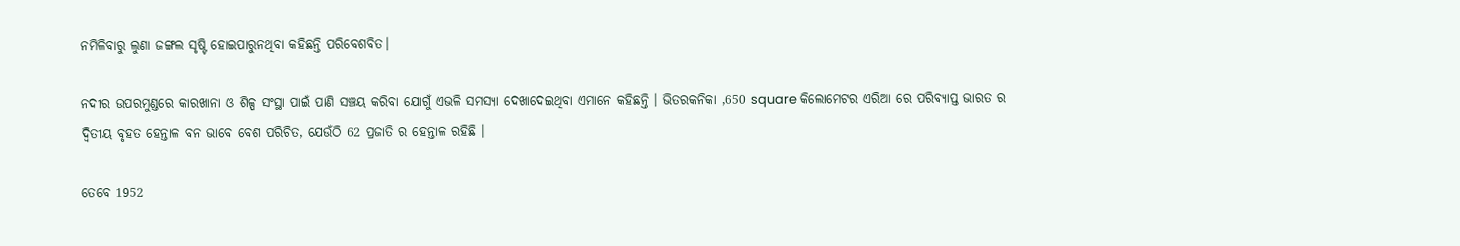ନମିଳିବାରୁ ଲୁଣା ଜଙ୍ଗଲ ସୃଷ୍ଟି ହୋଇପାରୁନଥିବା କହିଛନ୍ତି ପରିବେଶବିତ।

ନଦୀର ଉପରମୁଣ୍ଡରେ କାରଖାନା ଓ ଶିଳ୍ପ ସଂସ୍ଥା ପାଇଁ ପାଣି ସଞ୍ଚୟ କରିବା ଯୋଗୁଁ ଏଭଳି ସମସ୍ୟା ଦେଖାଦେଇଥିବା ଏମାନେ କହିଛନ୍ତି । ଭିତରକନିକା ,650 square କିଲୋମେଟର ଏରିଆ ରେ ପରିବ୍ୟାପ୍ତ ଭାରତ ର ଦ୍ଵିତୀୟ ବୃହତ ହେନ୍ତାଳ ବନ ଭାବେ ବେଶ ପରିଚିତ, ଯେଉଁଠି 62 ପ୍ରଜାତି ର ହେନ୍ତାଳ ରହିଛି ।

ତେବେ 1952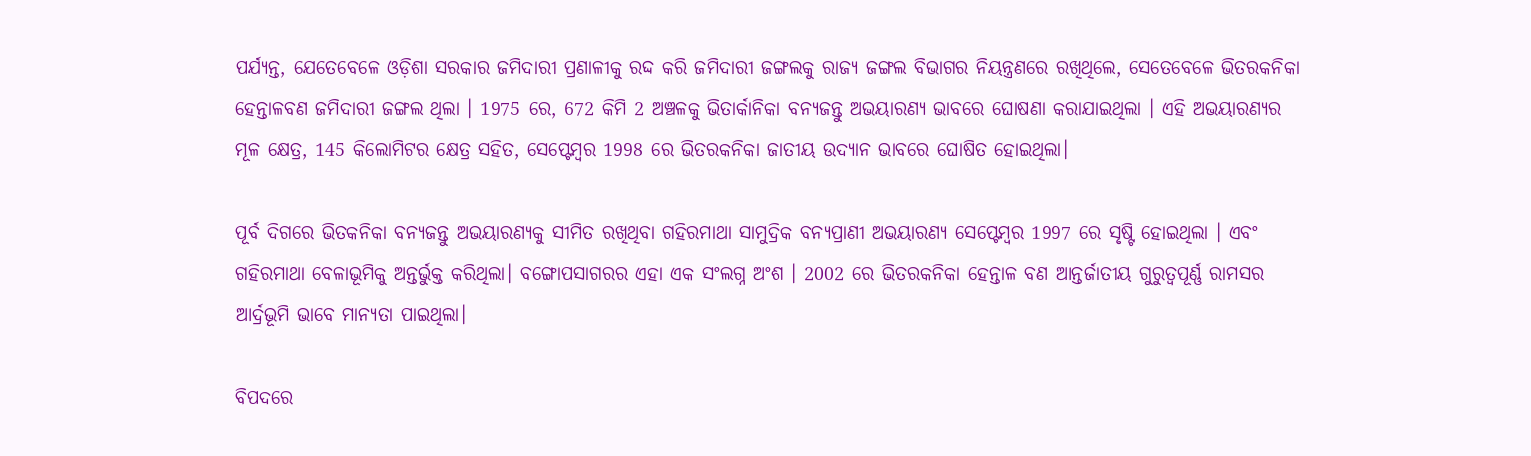ପର୍ଯ୍ୟନ୍ତ, ଯେତେବେଳେ ଓଡ଼ିଶା ସରକାର ଜମିଦାରୀ ପ୍ରଣାଳୀକୁ ରଦ୍ଦ କରି ଜମିଦାରୀ ଜଙ୍ଗଲକୁ ରାଜ୍ୟ ଜଙ୍ଗଲ ବିଭାଗର ନିୟନ୍ତ୍ରଣରେ ରଖିଥିଲେ, ସେତେବେଳେ ଭିତରକନିକା ହେନ୍ତାଳବଣ ଜମିଦାରୀ ଜଙ୍ଗଲ ଥିଲା । 1975 ରେ, 672 କିମି 2 ଅଞ୍ଚଳକୁ ଭିତାର୍କାନିକା ବନ୍ୟଜନ୍ତୁ ଅଭୟାରଣ୍ୟ ଭାବରେ ଘୋଷଣା କରାଯାଇଥିଲା । ଏହି ଅଭୟାରଣ୍ୟର ମୂଳ କ୍ଷେତ୍ର, 145 କିଲୋମିଟର କ୍ଷେତ୍ର ସହିତ, ସେପ୍ଟେମ୍ବର 1998 ରେ ଭିତରକନିକା ଜାତୀୟ ଉଦ୍ୟାନ ଭାବରେ ଘୋଷିତ ହୋଇଥିଲା।

ପୂର୍ବ ଦିଗରେ ଭିତକନିକା ବନ୍ୟଜନ୍ତୁ ଅଭୟାରଣ୍ୟକୁ ସୀମିତ ରଖିଥିବା ଗହିରମାଥା ସାମୁଦ୍ରିକ ବନ୍ୟପ୍ରାଣୀ ଅଭୟାରଣ୍ୟ ସେପ୍ଟେମ୍ବର 1997 ରେ ସୃଷ୍ଟି ହୋଇଥିଲା । ଏବଂ ଗହିରମାଥା ବେଳାଭୂମିକୁ ଅନ୍ତର୍ଭୁକ୍ତ କରିଥିଲା। ବଙ୍ଗୋପସାଗରର ଏହା ଏକ ସଂଲଗ୍ନ ଅଂଶ । 2002 ରେ ଭିତରକନିକା ହେନ୍ତାଳ ବଣ ଆନ୍ତର୍ଜାତୀୟ ଗୁରୁତ୍ୱପୂର୍ଣ୍ଣ ରାମସର ଆର୍ଦ୍ରଭୂମି ଭାବେ ମାନ୍ୟତା ପାଇଥିଲା।

ବିପଦରେ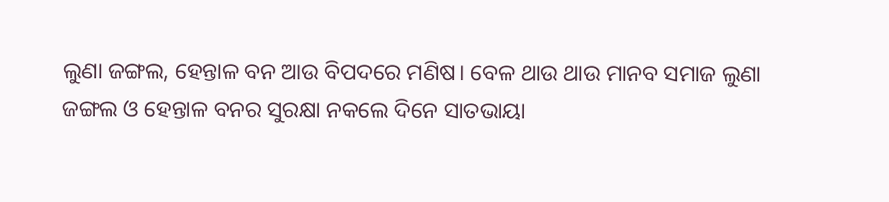ଲୁଣା ଜଙ୍ଗଲ, ହେନ୍ତାଳ ବନ ଆଉ ବିପଦରେ ମଣିଷ। ବେଳ ଥାଉ ଥାଉ ମାନବ ସମାଜ ଲୁଣା ଜଙ୍ଗଲ ଓ ହେନ୍ତାଳ ବନର ସୁରକ୍ଷା ନକଲେ ଦିନେ ସାତଭାୟା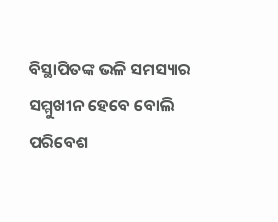ବିସ୍ଥାପିତଙ୍କ ଭଳି ସମସ୍ୟାର ସମ୍ମୁଖୀନ ହେବେ ବୋଲି ପରିବେଶ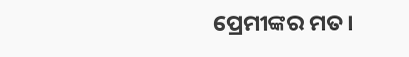ପ୍ରେମୀଙ୍କର ମତ।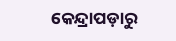କେନ୍ଦ୍ରାପଡ଼ାରୁ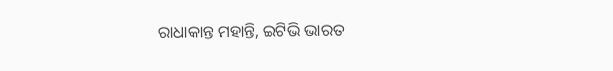ରାଧାକାନ୍ତ ମହାନ୍ତି, ଇଟିଭି ଭାରତ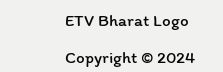ETV Bharat Logo

Copyright © 2024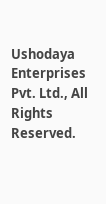Ushodaya Enterprises Pvt. Ltd., All Rights Reserved.